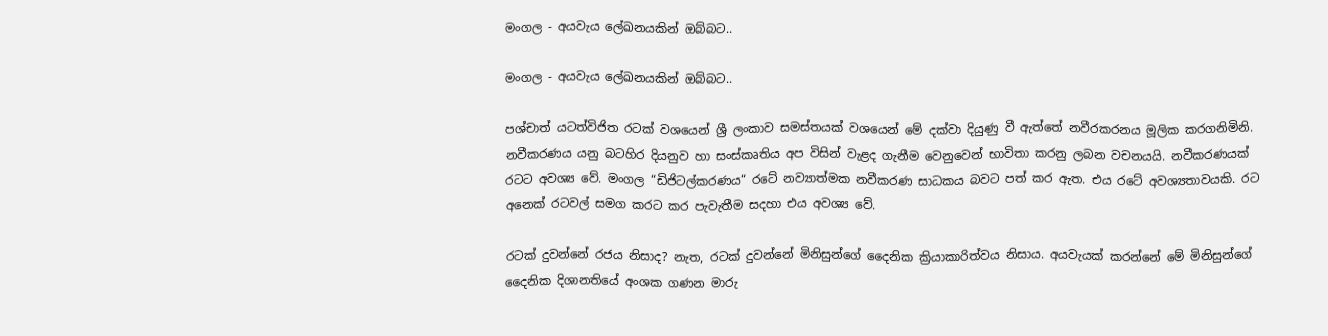මංගල - අයවැය ලේඛනයකින් ඔබ්බට..

මංගල - අයවැය ලේඛනයකින් ඔබ්බට..

පශ්චාත් යටත්විජිත රටක් වශයෙන් ශ්‍රී ලංකාව සමස්තයක් වශයෙන් මේ දක්වා දියුණු වී ඇත්තේ නවීරකරනය මූලික කරගනිමිනි. නවීකරණය යනු බටහිර දියනුව හා සංස්කෘතිය අප විසින් වැළද ගැනීම වෙනුවෙන් භාවිතා කරනු ලබන වචනයයි. නවීකරණයක් රටට අවශ්‍ය වේ. මංගල “ඩිජිටල්කරණය“ රටේ නව්‍යාත්මක නවීකරණ සාධකය බවට පත් කර ඇත. එය රටේ අවශ්‍යතාවයකි. රට අනෙක් රටවල් සමග කරට කර පැවැතීම සදහා එය අවශ්‍ය වේ.

රටක් දුවන්නේ රජය නිසාද? නැත, රටක් දුවන්නේ මිනිසුන්ගේ දෛනික ක්‍රියාකාරිත්වය නිසාය. අයවැයක් කරන්නේ මේ මිනිසුන්ගේ දෛනික දිශානතියේ අංශක ගණන මාරු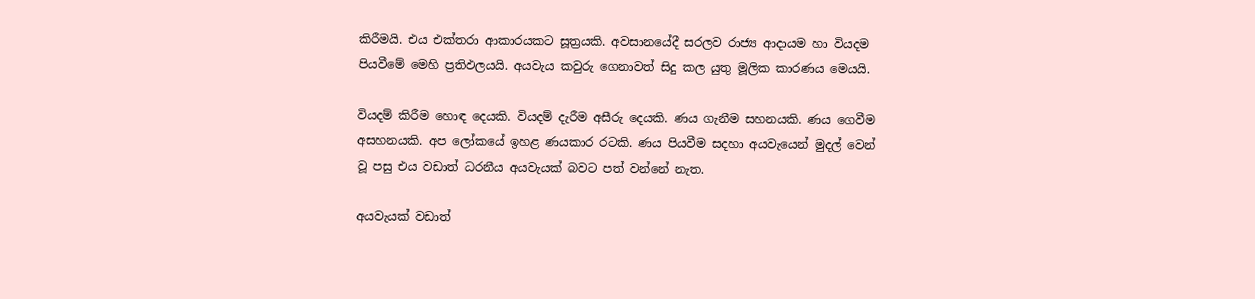කිරීමයි. එය එක්තරා ආකාරයකට සූත්‍රයකි. අවසානයේදී සරලව රාජ්‍ය ආදායම හා වියදම පියවීමේ මෙහි ප්‍රතිඵලයයි. අයවැය කවුරු ගෙනාවත් සිදු කල යුතු මූලික කාරණය මෙයයි.

වියදම් කිරීම හොඳ දෙයකි. වියදම් දැරීම අසීරු දෙයකි. ණය ගැනීම සහනයකි. ණය ගෙවීම අසහනයකි. අප ලෝකයේ ඉහළ ණයකාර රටකි. ණය පියවීම සදහා අයවැයෙන් මුදල් වෙන් වූ පසු එය වඩාත් ධරනීය අයවැයක් බවට පත් වන්නේ නැත.

අයවැයක් වඩාත්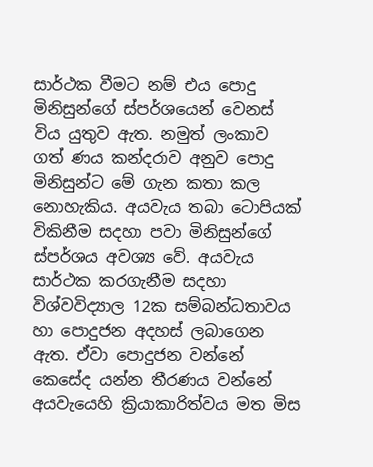සාර්ථක වීමට නම් එය පොදු මිනිසුන්ගේ ස්පර්ශයෙන් වෙනස් විය යුතුව ඇත. නමුත් ලංකාව ගත් ණය කන්දරාව අනුව පොදු මිනිසුන්ට මේ ගැන කතා කල නොහැකිය. අයවැය තබා ටොපියක් විකිනීම සදහා පවා මිනිසුන්ගේ ස්පර්ශය අවශ්‍ය වේ. අයවැය සාර්ථක කරගැනීම සදහා විශ්වවිද්‍යාල 12ක සම්බන්ධතාවය හා පොදුජන අදහස් ලබාගෙන ඇත. ඒවා පොදුජන වන්නේ කෙසේද යන්න තීරණය වන්නේ අයවැයෙහි ක්‍රියාකාරිත්වය මත මිස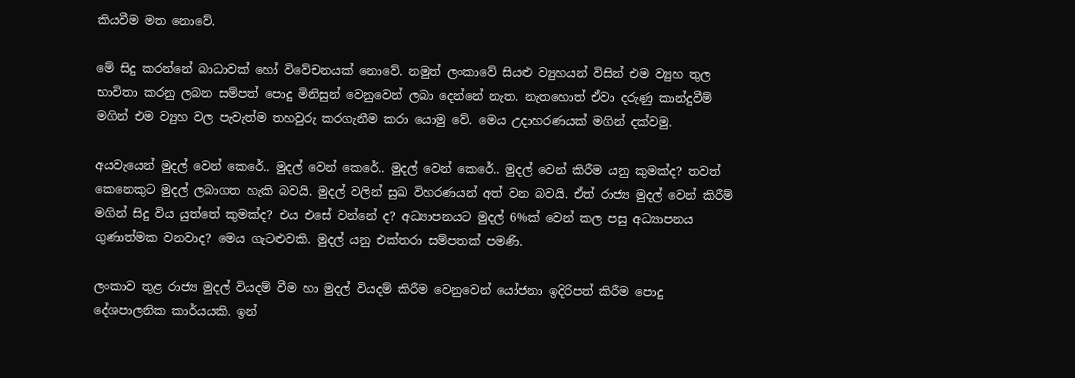කියවීම මත නොවේ.

මේ සිදු කරන්නේ බාධාවක් හෝ විවේචනයක් නොවේ. නමුත් ලංකාවේ සියළු ව්‍යුහයන් විසින් එම ව්‍යුහ තුල භාවිතා කරනු ලබන සම්පත් පොදු මිනිසුන් වෙනුවෙන් ලබා දෙන්නේ නැත. නැතහොත් ඒවා දරුණු කාන්දුවීම් මගින් එම ව්‍යුහ වල පැවැත්ම තහවුරු කරගැනීම කරා යොමු වේ. මෙය උදාහරණයක් මගින් දක්වමු.

අයවැයෙන් මුදල් වෙන් කෙරේ.. මුදල් වෙන් කෙරේ.. මුදල් වෙන් කෙරේ.. මුදල් වෙන් කිරීම යනු කුමක්ද? තවත් කෙනෙකුට මුදල් ලබාගත හැකි බවයි. මුදල් වලින් සුඛ විහරණයන් අත් වන බවයි. ඒත් රාජ්‍ය මුදල් වෙන් කිරීම් මගින් සිදු විය යුත්තේ කුමක්ද? එය එසේ වන්නේ ද? අධ්‍යාපනයට මුදල් 6%ක් වෙන් කල පසු අධ්‍යාපනය ගුණාත්මක වනවාද? මෙය ගැටළුවකි. මුදල් යනු එක්තරා සම්පතක් පමණි.

ලංකාව තුළ රාජ්‍ය මුදල් වියදම් වීම හා මුදල් වියදම් කිරීම වෙනුවෙන් යෝජනා ඉදිරිපත් කිරීම පොදු දේශපාලනික කාර්යයකි. ඉන්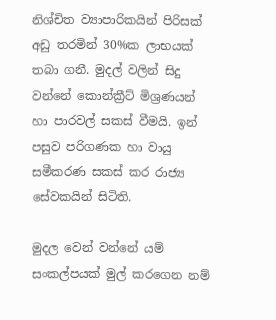නිශ්චිත ව්‍යාපාරිකයින් පිරිසක් අඩු තරමින් 30%ක ලාභයක් තබා ගනී. මුදල් වලින් සිදු වන්නේ කොන්ක්‍රීට් මිශ්‍රණයන් හා පාරවල් සකස් වීමයි. ඉන් පසුව පරිගණක හා වායු සමීකරණ සකස් කර රාජ්‍ය සේවකයින් සිටිති.

මුදල වෙන් වන්නේ යම් සංකල්පයක් මුල් කරගෙන නම්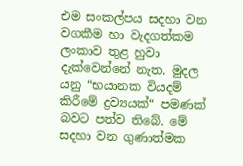එම සංකල්පය සදහා වන වගකීම හා වැදගත්කම ලංකාව තුළ හුවා දැක්වෙන්නේ නැත. මුදල යනු “භයානක වියදම් කිරීමේ ද්‍රව්‍යයක්“ පමණක් බවට පත්ව තිබේ. මේ සදහා වන ගුණාත්මක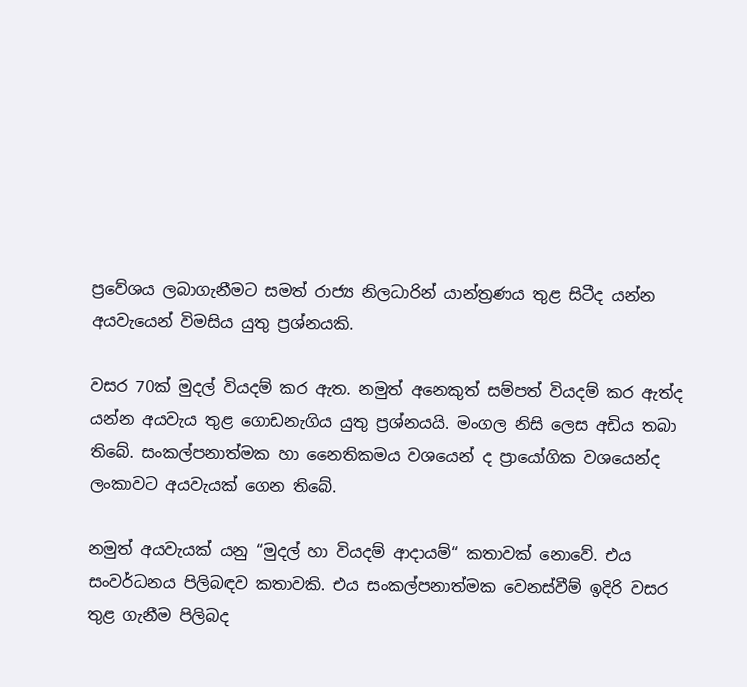ප්‍රවේශය ලබාගැනීමට සමත් රාජ්‍ය නිලධාරින් යාන්ත්‍රණය තුළ සිටීද යන්න අයවැයෙන් විමසිය යුතු ප්‍රශ්නයකි.

වසර 70ක් මුදල් වියදම් කර ඇත. නමුත් අනෙකුත් සම්පත් වියදම් කර ඇත්ද යන්න අයවැය තුළ ගොඩනැගිය යුතු ප්‍රශ්නයයි. මංගල නිසි ලෙස අඩිය තබා තිබේ. සංකල්පනාත්මක හා නෛතිකමය වශයෙන් ද ප්‍රායෝගික වශයෙන්ද ලංකාවට අයවැයක් ගෙන තිබේ.

නමුත් අයවැයක් යනු “මුදල් හා වියදම් ආදායම්“ කතාවක් නොවේ. එය සංවර්ධනය පිලිබඳව කතාවකි. එය සංකල්පනාත්මක වෙනස්වීම් ඉදිරි වසර තුළ ගැනීම පිලිබද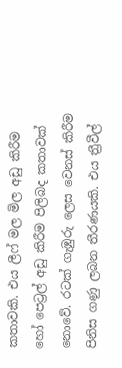කතාවකි. එය ලීෆ් මල මිල අඩු කිරීම හෝ පෙට්‍රල් අඩු කිරීම පිලිබද කතාවක් නොවේ. රටක් ගැඹුරු ලෙස වෙනස් කිරීම පිනිස ගණු ලබන තීරණයකි. එය ත්‍රීවීල්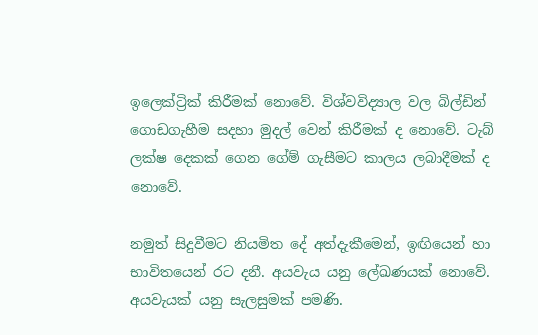ඉලෙක්ට්‍රික් කිරීමක් නොවේ. විශ්වවිද්‍යාල වල බිල්ඩින් ගොඩගැහීම සදහා මුදල් වෙන් කිරීමක් ද නොවේ. ටැබ් ලක්ෂ දෙකක් ගෙන ගේම් ගැසීමට කාලය ලබාදීමක් ද නොවේ.

නමුත් සිදුවීමට නියමිත දේ අත්දැකීමෙන්, ඉඟියෙන් හා භාවිතයෙන් රට දනී. අයවැය යනු ලේඛණයක් නොවේ. අයවැයක් යනු සැලසුමක් පමණි.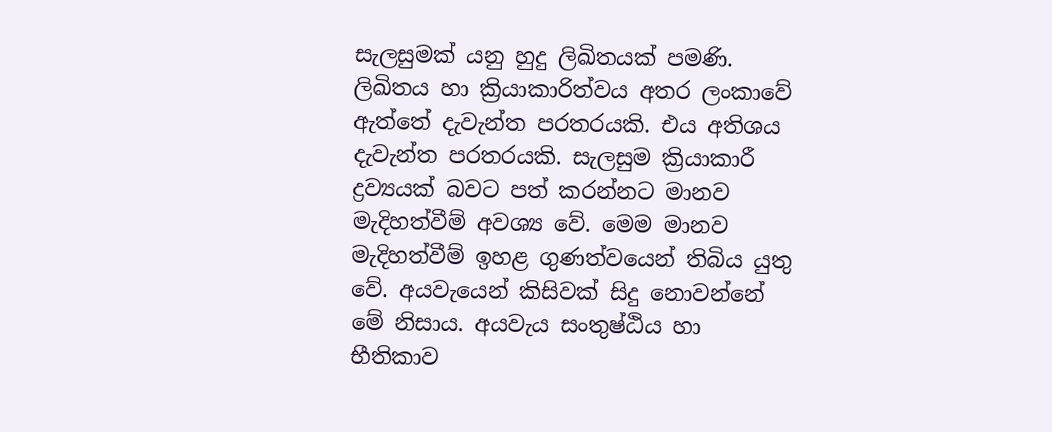සැලසුමක් යනු හුදු ලිඛිතයක් පමණි. ලිඛිතය හා ක්‍රියාකාරිත්වය අතර ලංකාවේ ඇත්තේ දැවැන්ත පරතරයකි. එය අතිශය දැවැන්ත පරතරයකි. සැලසුම ක්‍රියාකාරී ද්‍රව්‍යයක් බවට පත් කරන්නට මානව මැදිහත්වීම් අවශ්‍ය වේ. මෙම මානව මැදිහත්වීම් ඉහළ ගුණත්වයෙන් තිබිය යුතු වේ. අයවැයෙන් කිසිවක් සිදු නොවන්නේ මේ නිසාය. අයවැය සංතුෂ්ඨිය හා භීතිකාව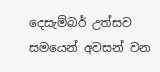දෙසැම්බර් උත්සව සමයෙන් අවසන් වන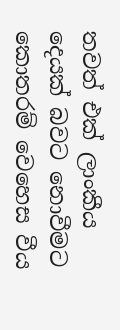තවත් එක් ලාංකීය දෙයක් බවට නොවීමට කොතරම් වෙහෙස වීය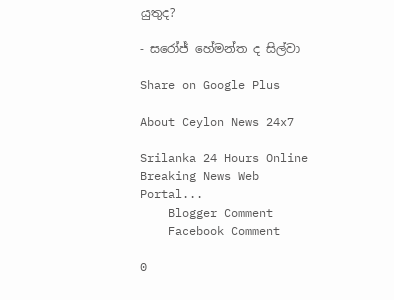යුතුද?

- සරෝජ් හේමන්ත ද සිල්වා

Share on Google Plus

About Ceylon News 24x7

Srilanka 24 Hours Online Breaking News Web Portal...
    Blogger Comment
    Facebook Comment

0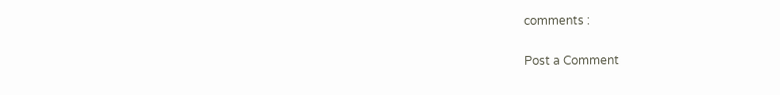comments :

Post a Comment